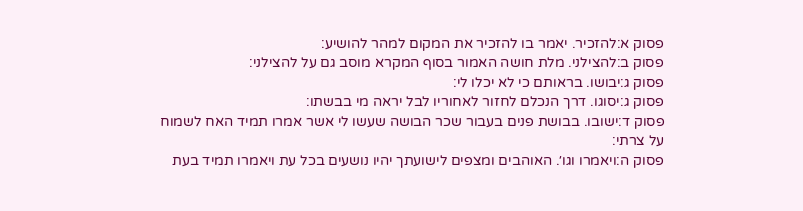פסוק א:להזכיר. יאמר בו להזכיר את המקום למהר להושיע:
פסוק ב:להצילני. מלת חושה האמור בסוף המקרא מוסב גם על להצילני:
פסוק ג:יבושו. בראותם כי לא יכלו לי:
פסוק ג:יסוגו. דרך הנכלם לחזור לאחוריו לבל יראה מי בבשתו:
פסוק ד:ישובו. בבושת פנים בעבור שכר הבושה שעשו לי אשר אמרו תמיד האח לשמוח על צרתי:
פסוק ה:ויאמרו וגו׳. האוהבים ומצפים לישועתך יהיו נושעים בכל עת ויאמרו תמיד בעת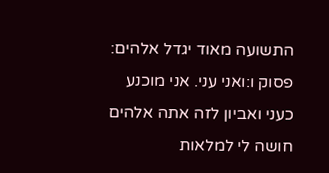התשועה מאוד יגדל אלהים:
פסוק ו:ואני עני. אני מוכנע כעני ואביון לזה אתה אלהים חושה לי למלאות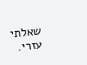שאלתי עזרי.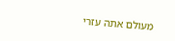מעולם אתה עזרי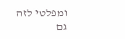ומפלטי לזה גם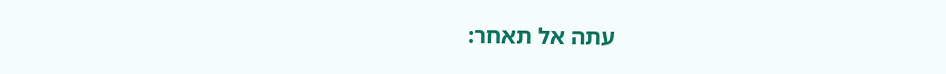עתה אל תאחר: